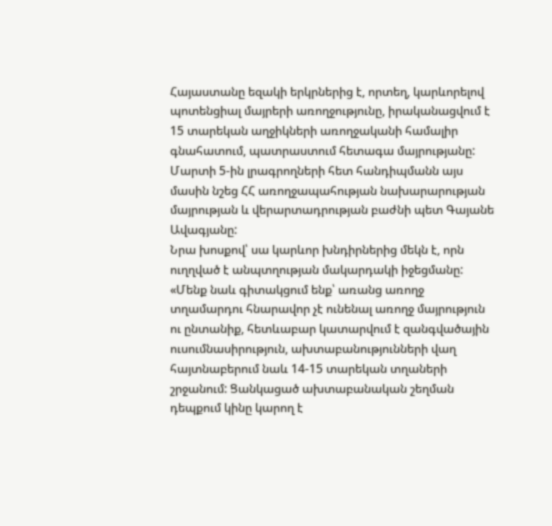Հայաստանը եզակի երկրներից է, որտեղ, կարևորելով պոտենցիալ մայրերի առողջությունը, իրականացվում է 15 տարեկան աղջիկների առողջականի համալիր գնահատում, պատրաստում հետագա մայրությանը: Մարտի 5-ին լրագրողների հետ հանդիպմանն այս մասին նշեց ՀՀ առողջապահության նախարարության մայրության և վերարտադրության բաժնի պետ Գայանե Ավագյանը:
Նրա խոսքով՝ սա կարևոր խնդիրներից մեկն է, որն ուղղված է անպտղության մակարդակի իջեցմանը: «Մենք նաև գիտակցում ենք՝ առանց առողջ տղամարդու հնարավոր չէ ունենալ առողջ մայրություն ու ընտանիք, հետևաբար կատարվում է զանգվածային ուսումնասիրություն, ախտաբանությունների վաղ հայտնաբերում նաև 14-15 տարեկան տղաների շրջանում: Ցանկացած ախտաբանական շեղման դեպքում կինը կարող է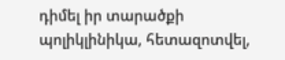դիմել իր տարածքի պոլիկլինիկա, հետազոտվել,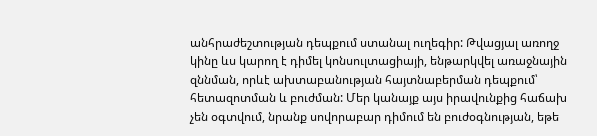անհրաժեշտության դեպքում ստանալ ուղեգիր: Թվացյալ առողջ կինը ևս կարող է դիմել կոնսուլտացիայի, ենթարկվել առաջնային զննման, որևէ ախտաբանության հայտնաբերման դեպքում՝ հետազոտման և բուժման: Մեր կանայք այս իրավունքից հաճախ չեն օգտվում, նրանք սովորաբար դիմում են բուժօգնության, եթե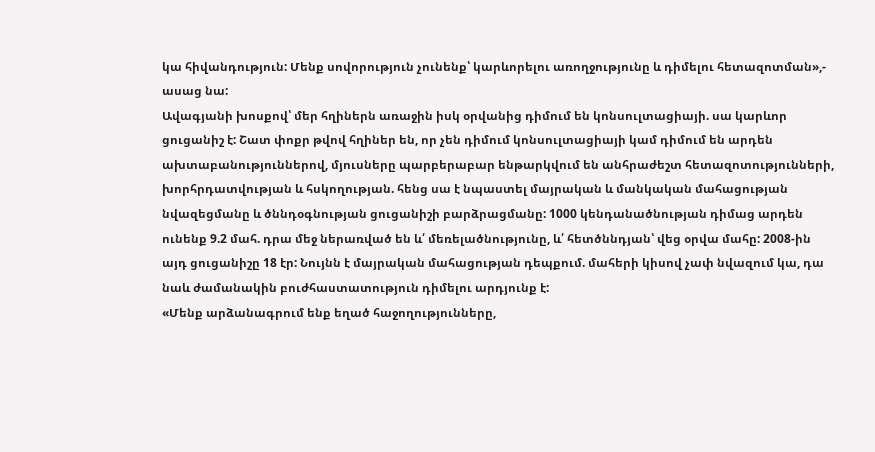կա հիվանդություն: Մենք սովորություն չունենք՝ կարևորելու առողջությունը և դիմելու հետազոտման»,- ասաց նա:
Ավագյանի խոսքով՝ մեր հղիներն առաջին իսկ օրվանից դիմում են կոնսուլտացիայի. սա կարևոր ցուցանիշ է: Շատ փոքր թվով հղիներ են, որ չեն դիմում կոնսուլտացիայի կամ դիմում են արդեն ախտաբանություններով, մյուսները պարբերաբար ենթարկվում են անհրաժեշտ հետազոտությունների, խորհրդատվության և հսկողության. հենց սա է նպաստել մայրական և մանկական մահացության նվազեցմանը և ծննդօգնության ցուցանիշի բարձրացմանը: 1000 կենդանածնության դիմաց արդեն ունենք 9.2 մահ. դրա մեջ ներառված են և՛ մեռելածնությունը, և՛ հետծննդյան՝ վեց օրվա մահը: 2008-ին այդ ցուցանիշը 18 էր: Նույնն է մայրական մահացության դեպքում. մահերի կիսով չափ նվազում կա, դա նաև ժամանակին բուժհաստատություն դիմելու արդյունք է:
«Մենք արձանագրում ենք եղած հաջողությունները,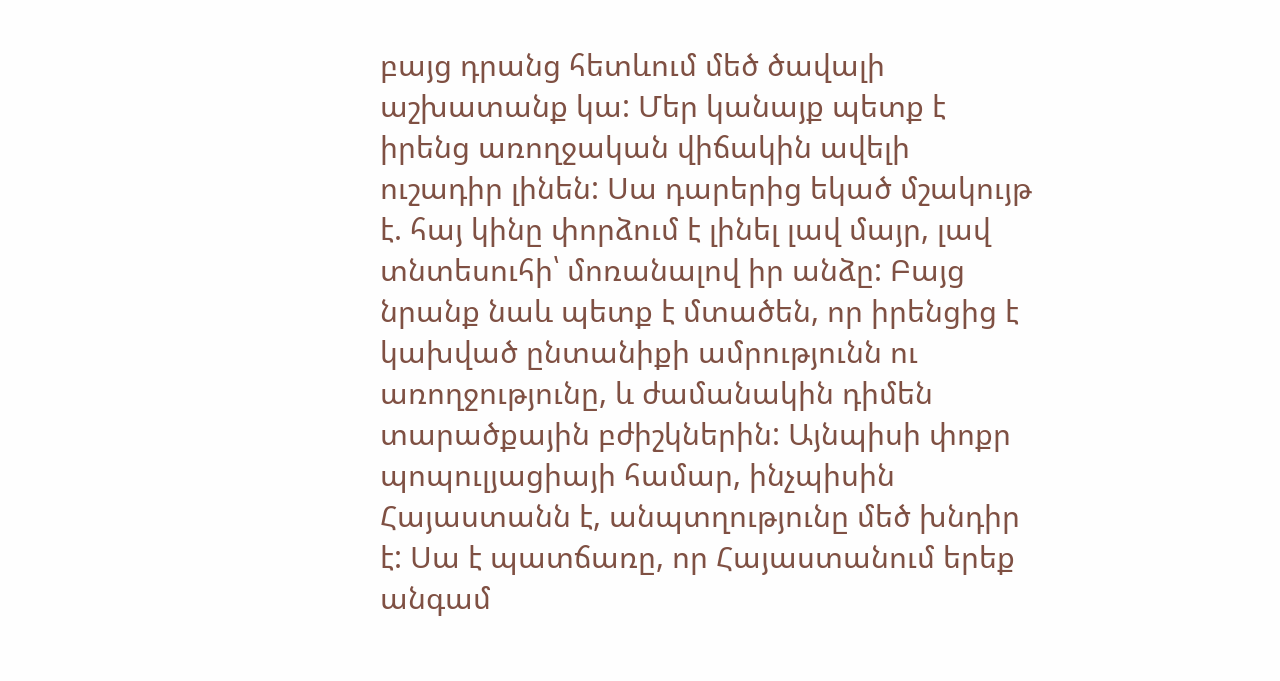բայց դրանց հետևում մեծ ծավալի աշխատանք կա: Մեր կանայք պետք է իրենց առողջական վիճակին ավելի ուշադիր լինեն: Սա դարերից եկած մշակույթ է. հայ կինը փորձում է լինել լավ մայր, լավ տնտեսուհի՝ մոռանալով իր անձը: Բայց նրանք նաև պետք է մտածեն, որ իրենցից է կախված ընտանիքի ամրությունն ու առողջությունը, և ժամանակին դիմեն տարածքային բժիշկներին: Այնպիսի փոքր պոպուլյացիայի համար, ինչպիսին Հայաստանն է, անպտղությունը մեծ խնդիր է: Սա է պատճառը, որ Հայաստանում երեք անգամ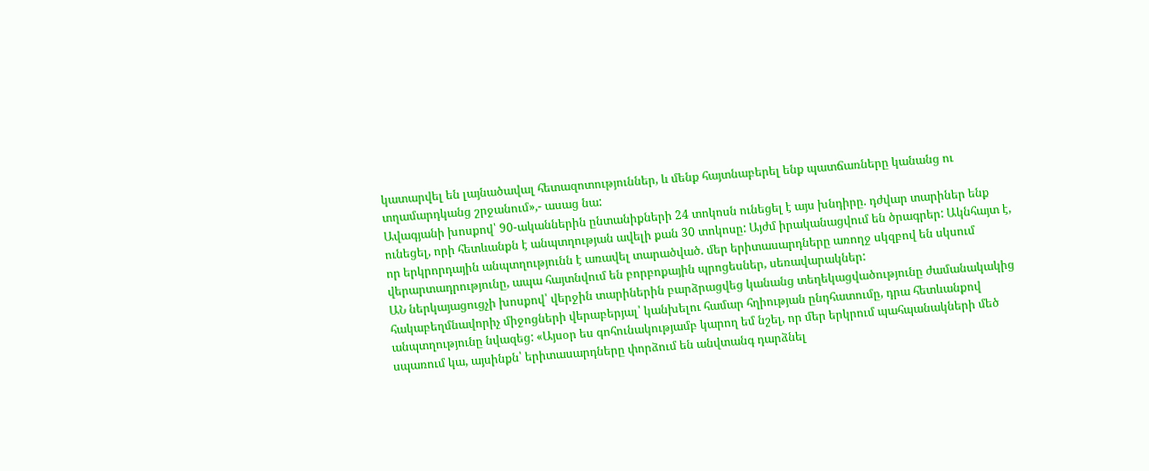կատարվել են լայնածավալ հետազոտություններ, և մենք հայտնաբերել ենք պատճառները կանանց ու տղամարդկանց շրջանում»,- ասաց նա:
Ավագյանի խոսքով՝ 90-ականներին ընտանիքների 24 տոկոսն ունեցել է այս խնդիրը. դժվար տարիներ ենք ունեցել, որի հետևանքն է անպտղության ավելի քան 30 տոկոսը: Այժմ իրականացվում են ծրագրեր: Ակնհայտ է, որ երկրորդային անպտղությունն է առավել տարածված. մեր երիտասարդները առողջ սկզբով են սկսում վերարտադրությունը, ապա հայտնվում են բորբոքային պրոցեսներ, սեռավարակներ:
ԱՆ ներկայացուցչի խոսքով՝ վերջին տարիներին բարձրացվեց կանանց տեղեկացվածությունը ժամանակակից հակաբեղմնավորիչ միջոցների վերաբերյալ՝ կանխելու համար հղիության ընդհատումը, դրա հետևանքով անպտղությունը նվազեց: «Այսօր ես գոհունակությամբ կարող եմ նշել, որ մեր երկրում պահպանակների մեծ սպառում կա, այսինքն՝ երիտասարդները փորձում են անվտանգ դարձնել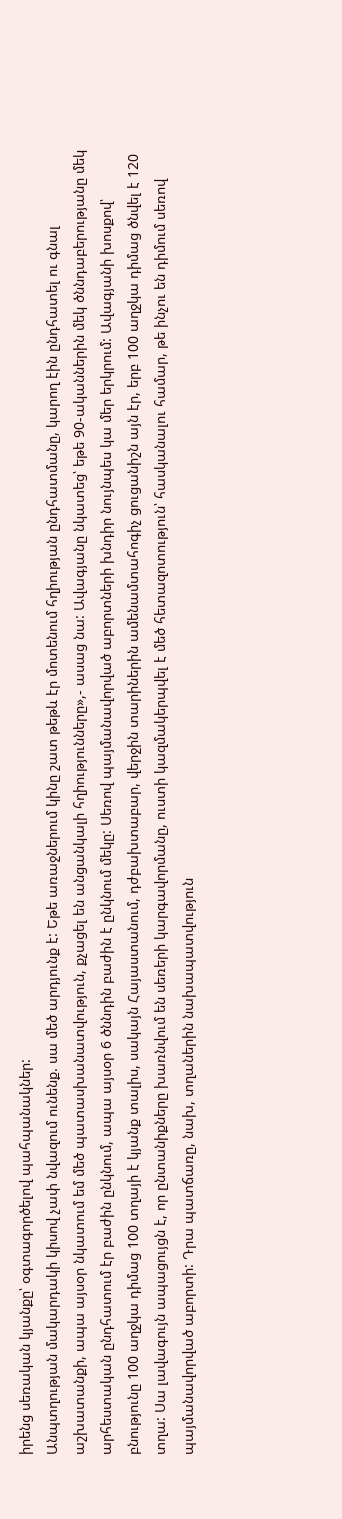իրենց սեռական կյանքը՝ օգտագործելով պահպանակներ:
Անպտղության մակարդակի կիսով չափ նվազում ունենք. սա մեծ արդյունք է: Եթե առաջներում կինը շատ թեթև էր մոտենում հղիության ընդհատմանը, կարող էին ընդհատել ու գնալ աշխատանքի, ապա այսօր նկատում եմ մեծ պատասխանատվություն, քչացել են անցանկալի հղիությունները»,- ասաց նա: Ավագյանը նկատեց՝ եթե 90-ականներին մեկ ծննդաբերությանը մեկ արհեստական ընդհատում էր բաժին ընկնում, ապա այսօր 6 ծննդին բաժին է ընկնում մեկը: Սեռով պայմանավորված աբորտների խնդիր նույնպես կա մեր երկրում: Ավագյանի խոսքով՝ բնությունը 100 աղջկա դիմաց 100 տղայի է կյանք տալիս, սակայն Հայաստանում, դժբախտաբար, վերջին տարիներին ամենամտահոգիչ ցուցանիշն այն էր, երբ 100 աղջկա դիմաց ծնվել է 120 տղա: Սա լավագույն ապացույցն է, որ ընտանիքները խառնվում են սեռերի կարգավորմանը, ուստի կազմակերպվել է մեծ հետազոտություն՝ հասկանալու համար, թե ինչու են դիմում սեռով պայմանավորված աբորտի: Դրա պատճառը, նախ, տղաներին նախապատվություն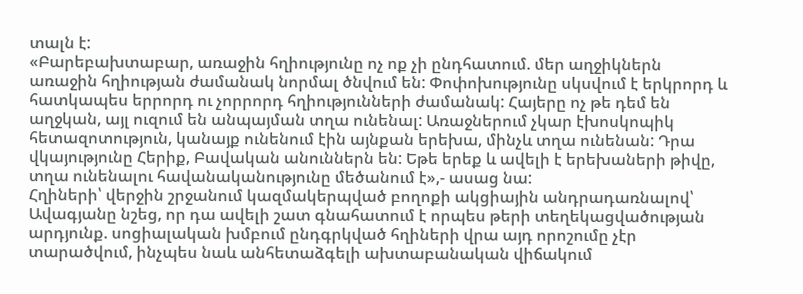տալն է:
«Բարեբախտաբար, առաջին հղիությունը ոչ ոք չի ընդհատում. մեր աղջիկներն առաջին հղիության ժամանակ նորմալ ծնվում են: Փոփոխությունը սկսվում է երկրորդ և հատկապես երրորդ ու չորրորդ հղիությունների ժամանակ: Հայերը ոչ թե դեմ են աղջկան, այլ ուզում են անպայման տղա ունենալ: Առաջներում չկար էխոսկոպիկ հետազոտություն, կանայք ունենում էին այնքան երեխա, մինչև տղա ունենան: Դրա վկայությունը Հերիք, Բավական անուններն են: Եթե երեք և ավելի է երեխաների թիվը, տղա ունենալու հավանականությունը մեծանում է»,- ասաց նա:
Հղիների՝ վերջին շրջանում կազմակերպված բողոքի ակցիային անդրադառնալով՝ Ավագյանը նշեց, որ դա ավելի շատ գնահատում է որպես թերի տեղեկացվածության արդյունք. սոցիալական խմբում ընդգրկված հղիների վրա այդ որոշումը չէր տարածվում, ինչպես նաև անհետաձգելի ախտաբանական վիճակում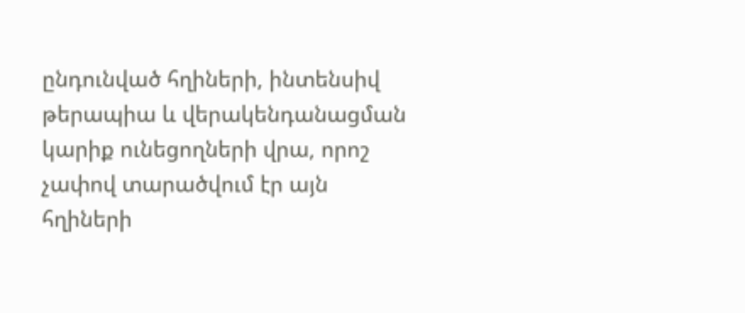ընդունված հղիների, ինտենսիվ թերապիա և վերակենդանացման կարիք ունեցողների վրա, որոշ չափով տարածվում էր այն հղիների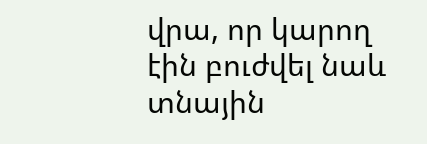վրա, որ կարող էին բուժվել նաև տնային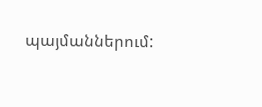պայմաններում: